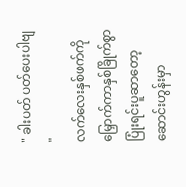" ခါးပတ် ပတ်ပေးပါဗျ "
လက်လေးနှစ်ဖက်ကိုမြှောက်ကာနှစ်ခြိုက်စွာပြုံးရင်းပူဆာတော့ ဆောင်းဟွန်းမှာ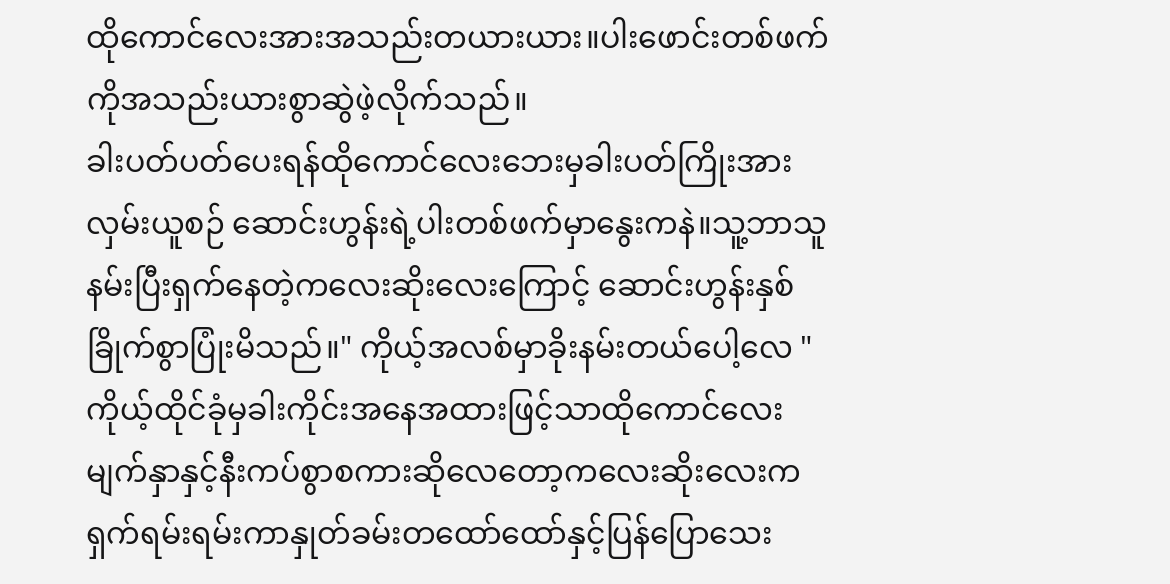ထိုကောင်လေးအားအသည်းတယားယား။ပါးဖောင်းတစ်ဖက်ကိုအသည်းယားစွာဆွဲဖဲ့လိုက်သည်။
ခါးပတ်ပတ်ပေးရန်ထိုကောင်လေးဘေးမှခါးပတ်ကြိုးအားလှမ်းယူစဉ် ဆောင်းဟွန်းရဲ့ပါးတစ်ဖက်မှာနွေးကနဲ။သူ့ဘာသူနမ်းပြီးရှက်နေတဲ့ကလေးဆိုးလေးကြောင့် ဆောင်းဟွန်းနှစ်ခြိုက်စွာပြုံးမိသည်။" ကိုယ့်အလစ်မှာခိုးနမ်းတယ်ပေါ့လေ "
ကိုယ့်ထိုင်ခုံမှခါးကိုင်းအနေအထားဖြင့်သာထိုကောင်လေးမျက်နှာနှင့်နီးကပ်စွာစကားဆိုလေတော့ကလေးဆိုးလေးကရှက်ရမ်းရမ်းကာနှုတ်ခမ်းတထော်ထော်နှင့်ပြန်ပြောသေး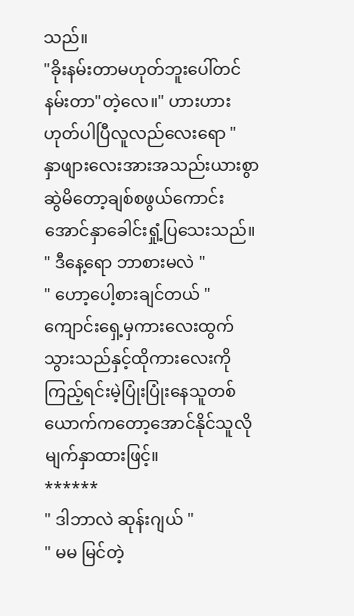သည်။
"ခိုးနမ်းတာမဟုတ်ဘူးပေါ်တင်နမ်းတာ"တဲ့လေ။" ဟားဟား ဟုတ်ပါပြီလူလည်လေးရော "
နှာဖျားလေးအားအသည်းယားစွာဆွဲမိတော့ချစ်စဖွယ်ကောင်းအောင်နှာခေါင်းရှုံ့ပြသေးသည်။
" ဒီနေ့ရော ဘာစားမလဲ "
" ဟော့ပေါ့စားချင်တယ် "
ကျောင်းရှေ့မှကားလေးထွက်သွားသည်နှင့်ထိုကားလေးကိုကြည့်ရင်းမဲ့ပြုံးပြုံးနေသူတစ်ယောက်ကတော့အောင်နိုင်သူလိုမျက်နှာထားဖြင့်။
******
" ဒါဘာလဲ ဆုန်းဂျယ် "
" မမ မြင်တဲ့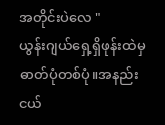အတိုင်းပဲလေ "
ယွန်းဂျယ်ရှေ့ရှိဖုန်းထဲမှဓာတ်ပုံတစ်ပုံ။အနည်းငယ်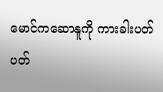မောင်ကဆောနူကို ကားခါးပတ်ပတ်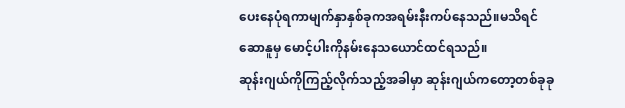ပေးနေပုံရကာမျက်နှာနှစ်ခုကအရမ်းနီးကပ်နေသည်။မသိရင်ဆောနူမှ မောင့်ပါးကိုနမ်းနေသယောင်ထင်ရသည်။
ဆုန်းဂျယ်ကိုကြည့်လိုက်သည့်အခါမှာ ဆုန်းဂျယ်ကတော့တစ်ခုခု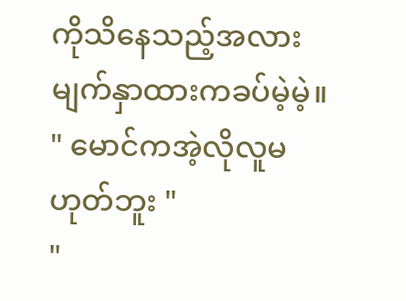ကိုသိနေသည့်အလားမျက်နှာထားကခပ်မဲ့မဲ့။
" မောင်ကအဲ့လိုလူမဟုတ်ဘူး "
"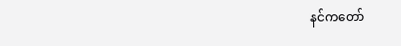နင်ကတော်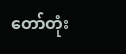တော်တုံး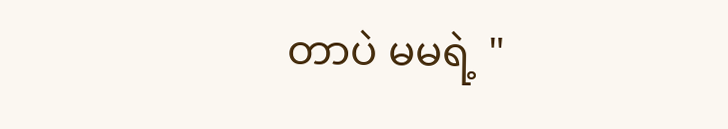တာပဲ မမရဲ့ "